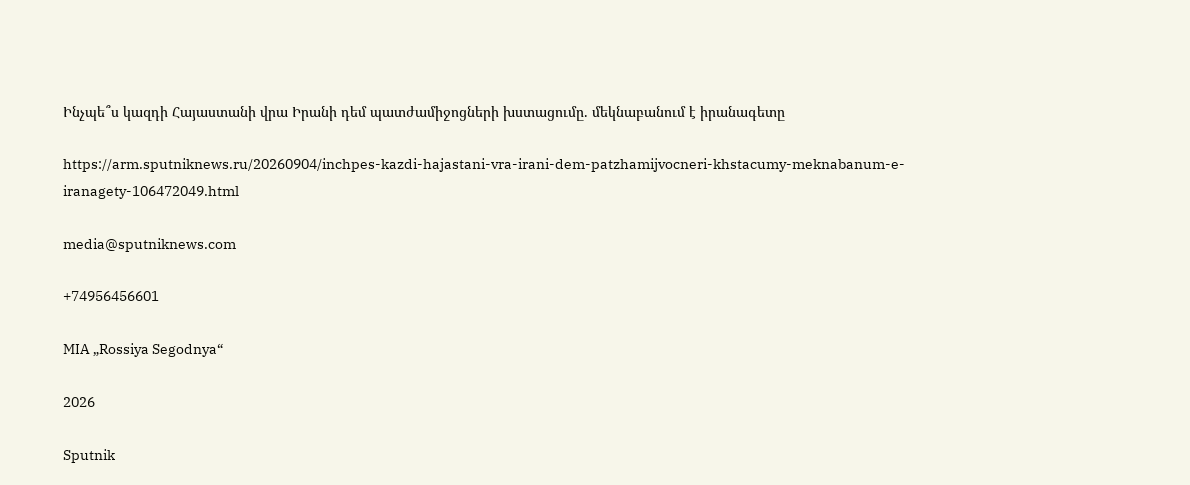Ինչպե՞ս կազդի Հայաստանի վրա Իրանի դեմ պատժամիջոցների խստացումը. մեկնաբանում է իրանագետը

https://arm.sputniknews.ru/20260904/inchpes-kazdi-hajastani-vra-irani-dem-patzhamijvocneri-khstacumy-meknabanum-e-iranagety-106472049.html

media@sputniknews.com

+74956456601

MIA „Rossiya Segodnya“

2026

Sputnik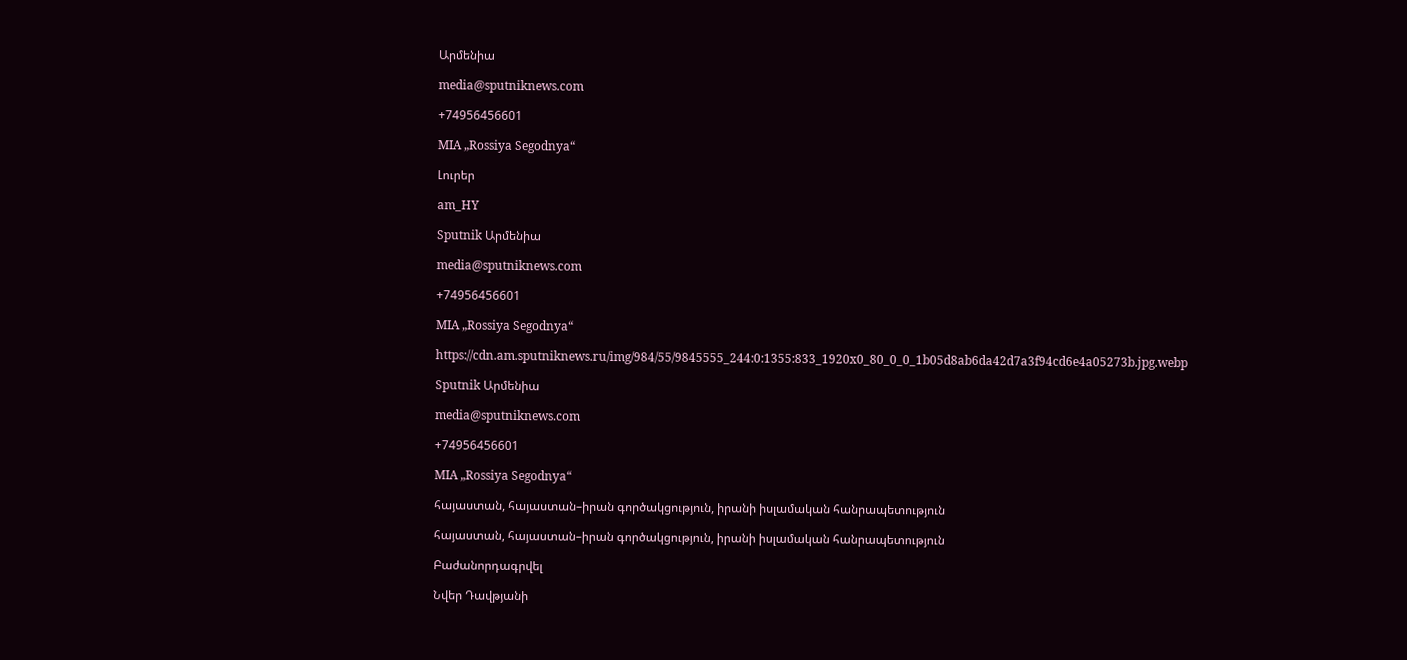Արմենիա

media@sputniknews.com

+74956456601

MIA „Rossiya Segodnya“

Լուրեր

am_HY

Sputnik Արմենիա

media@sputniknews.com

+74956456601

MIA „Rossiya Segodnya“

https://cdn.am.sputniknews.ru/img/984/55/9845555_244:0:1355:833_1920x0_80_0_0_1b05d8ab6da42d7a3f94cd6e4a05273b.jpg.webp

Sputnik Արմենիա

media@sputniknews.com

+74956456601

MIA „Rossiya Segodnya“

հայաստան, հայաստան–իրան գործակցություն, իրանի իսլամական հանրապետություն

հայաստան, հայաստան–իրան գործակցություն, իրանի իսլամական հանրապետություն

Բաժանորդագրվել

Նվեր Դավթյանի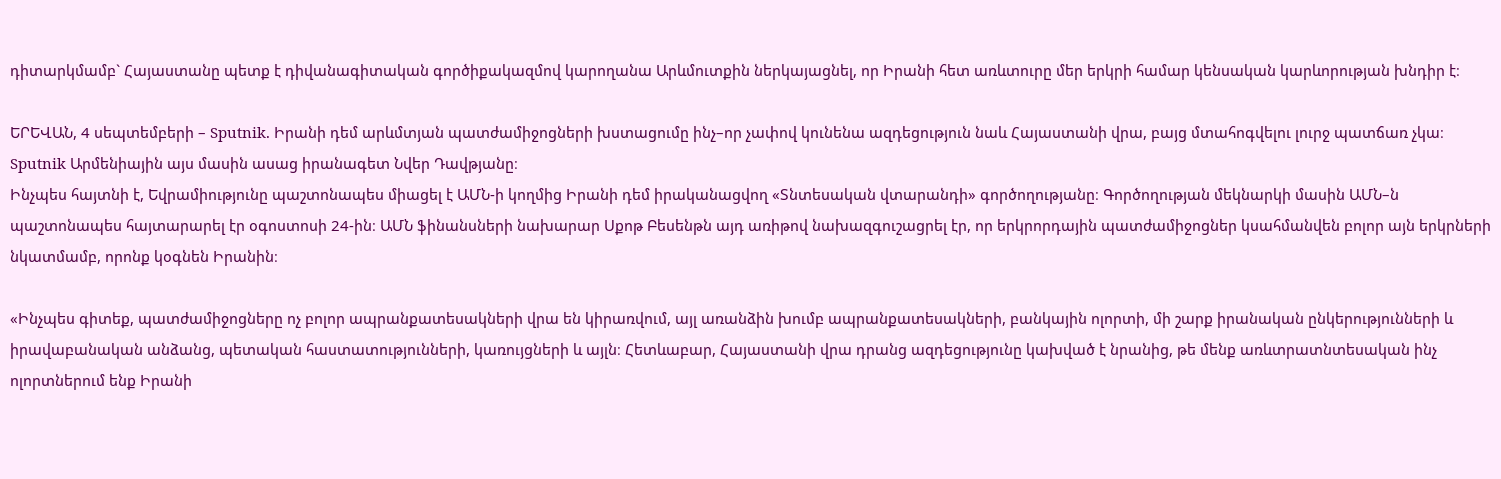դիտարկմամբ` Հայաստանը պետք է դիվանագիտական գործիքակազմով կարողանա Արևմուտքին ներկայացնել, որ Իրանի հետ առևտուրը մեր երկրի համար կենսական կարևորության խնդիր է։

ԵՐԵՎԱՆ, 4 սեպտեմբերի – Sputnik. Իրանի դեմ արևմտյան պատժամիջոցների խստացումը ինչ–որ չափով կունենա ազդեցություն նաև Հայաստանի վրա, բայց մտահոգվելու լուրջ պատճառ չկա։ Sputnik Արմենիային այս մասին ասաց իրանագետ Նվեր Դավթյանը։
Ինչպես հայտնի է, Եվրամիությունը պաշտոնապես միացել է ԱՄՆ-ի կողմից Իրանի դեմ իրականացվող «Տնտեսական վտարանդի» գործողությանը։ Գործողության մեկնարկի մասին ԱՄՆ–ն պաշտոնապես հայտարարել էր օգոստոսի 24-ին։ ԱՄՆ ֆինանսների նախարար Սքոթ Բեսենթն այդ առիթով նախազգուշացրել էր, որ երկրորդային պատժամիջոցներ կսահմանվեն բոլոր այն երկրների նկատմամբ, որոնք կօգնեն Իրանին։

«Ինչպես գիտեք, պատժամիջոցները ոչ բոլոր ապրանքատեսակների վրա են կիրառվում, այլ առանձին խումբ ապրանքատեսակների, բանկային ոլորտի, մի շարք իրանական ընկերությունների և իրավաբանական անձանց, պետական հաստատությունների, կառույցների և այլն։ Հետևաբար, Հայաստանի վրա դրանց ազդեցությունը կախված է նրանից, թե մենք առևտրատնտեսական ինչ ոլորտներում ենք Իրանի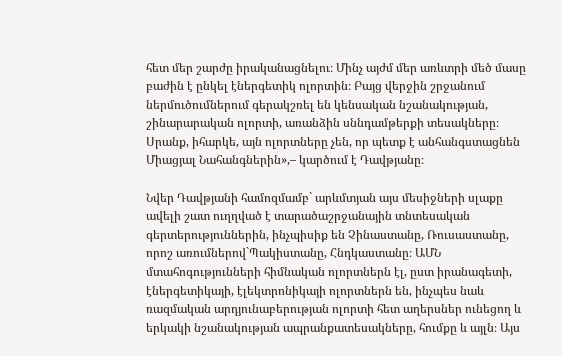հետ մեր շարժը իրականացնելու։ Մինչ այժմ մեր առևտրի մեծ մասը բաժին է ընկել էներգետիկ ոլորտին։ Բայց վերջին շրջանում ներմուծումներում գերակշռել են կենսական նշանակության, շինարարական ոլորտի, առանձին սննդամթերքի տեսակները։ Սրանք, իհարկե, այն ոլորտները չեն, որ պետք է անհանգստացնեն Միացյալ Նահանգներին»,– կարծում է Դավթյանը։

Նվեր Դավթյանի համոզմամբ` արևմտյան այս մեսիջների սլաքը ավելի շատ ուղղված է տարածաշրջանային տնտեսական գերտերություններին, ինչպիսիք են Չինաստանը, Ռուսաստանը, որոշ առումներով`Պակիստանը, Հնդկաստանը։ ԱՄՆ մտահոգությունների հիմնական ոլորտներն էլ, ըստ իրանագետի, էներգետիկայի, էլեկտրոնիկայի ոլորտներն են, ինչպես նաև ռազմական արդյունաբերության ոլորտի հետ աղերսներ ունեցող և երկակի նշանակության ապրանքատեսակները, հումքը և այլն։ Այս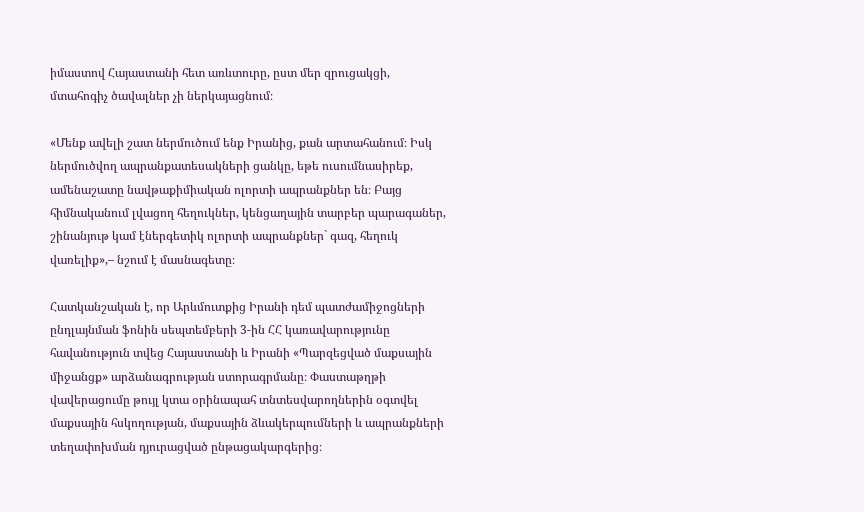իմաստով Հայաստանի հետ առևտուրը, ըստ մեր զրուցակցի, մտահոգիչ ծավալներ չի ներկայացնում։

«Մենք ավելի շատ ներմուծում ենք Իրանից, քան արտահանում։ Իսկ ներմուծվող ապրանքատեսակների ցանկը, եթե ուսումնասիրեք, ամենաշատը նավթաքիմիական ոլորտի ապրանքներ են։ Բայց հիմնականում լվացող հեղուկներ, կենցաղային տարբեր պարագաներ, շինանյութ կամ էներգետիկ ոլորտի ապրանքներ` գազ, հեղուկ վառելիք»,– նշում է մասնագետը։

Հատկանշական է, որ Արևմուտքից Իրանի դեմ պատժամիջոցների ընդլայնման ֆոնին սեպտեմբերի 3-ին ՀՀ կառավարությունը հավանություն տվեց Հայաստանի և Իրանի «Պարզեցված մաքսային միջանցք» արձանագրության ստորագրմանը։ Փաստաթղթի վավերացումը թույլ կտա օրինապահ տնտեսվարողներին օգտվել մաքսային հսկողության, մաքսային ձևակերպումների և ապրանքների տեղափոխման դյուրացված ընթացակարգերից։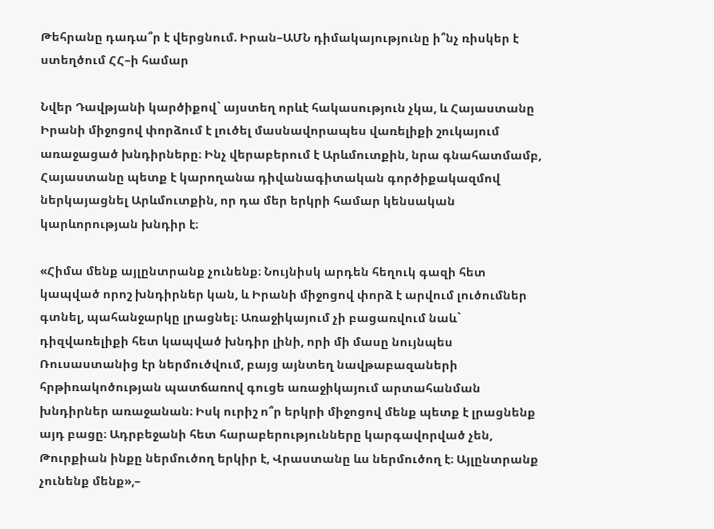Թեհրանը դադա՞ր է վերցնում. Իրան–ԱՄՆ դիմակայությունը ի՞նչ ռիսկեր է ստեղծում ՀՀ–ի համար

Նվեր Դավթյանի կարծիքով` այստեղ որևէ հակասություն չկա, և Հայաստանը Իրանի միջոցով փորձում է լուծել մասնավորապես վառելիքի շուկայում առաջացած խնդիրները։ Ինչ վերաբերում է Արևմուտքին, նրա գնահատմամբ, Հայաստանը պետք է կարողանա դիվանագիտական գործիքակազմով ներկայացնել Արևմուտքին, որ դա մեր երկրի համար կենսական կարևորության խնդիր է։

«Հիմա մենք այլընտրանք չունենք։ Նույնիսկ արդեն հեղուկ գազի հետ կապված որոշ խնդիրներ կան, և Իրանի միջոցով փորձ է արվում լուծումներ գտնել, պահանջարկը լրացնել։ Առաջիկայում չի բացառվում նաև` դիզվառելիքի հետ կապված խնդիր լինի, որի մի մասը նույնպես Ռուսաստանից էր ներմուծվում, բայց այնտեղ նավթաբազաների հրթիռակոծության պատճառով գուցե առաջիկայում արտահանման խնդիրներ առաջանան։ Իսկ ուրիշ ո՞ր երկրի միջոցով մենք պետք է լրացնենք այդ բացը։ Ադրբեջանի հետ հարաբերությունները կարգավորված չեն, Թուրքիան ինքը ներմուծող երկիր է, Վրաստանը ևս ներմուծող է։ Այլընտրանք չունենք մենք»,–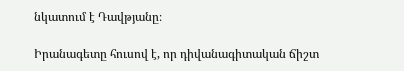նկատում է Դավթյանը։

Իրանագետը հուսով է, որ դիվանագիտական ճիշտ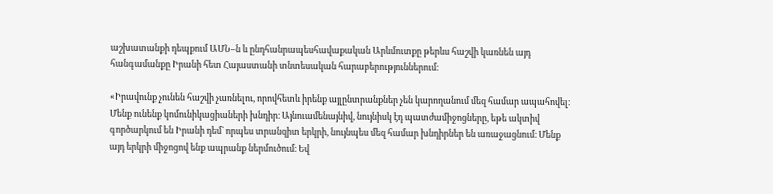աշխատանքի դեպքում ԱՄՆ–ն և ընդհանրապեսհավաքական Արևմուտքը թերևս հաշվի կառնեն այդ հանգամանքը Իրանի հետ Հայաստանի տնտեսական հարաբերություններում։

«Իրավունք չունեն հաշվի չառնելու, որովհետև իրենք այլընտրանքներ չեն կարողանում մեզ համար ապահովել։ Մենք ունենք կոմունիկացիաների խնդիր։ Այնուամենայնիվ, նույնիսկ էդ պատժամիջոցները, եթե ակտիվ գործարկում են Իրանի դեմ` որպես տրանզիտ երկրի, նույնպես մեզ համար խնդիրներ են առաջացնում։ Մենք այդ երկրի միջոցով ենք ապրանք ներմուծում։ Եվ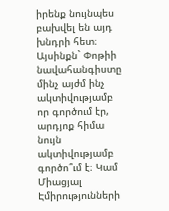իրենք նույնպես բախվել են այդ խնդրի հետ։ Այսինքն` Փոթիի նավահանգիստը մինչ այժմ ինչ ակտիվությամբ որ գործում էր, արդյոք հիմա նույն ակտիվությամբ գործո՞ւմ է։ Կամ Միացյալ Էմիրությունների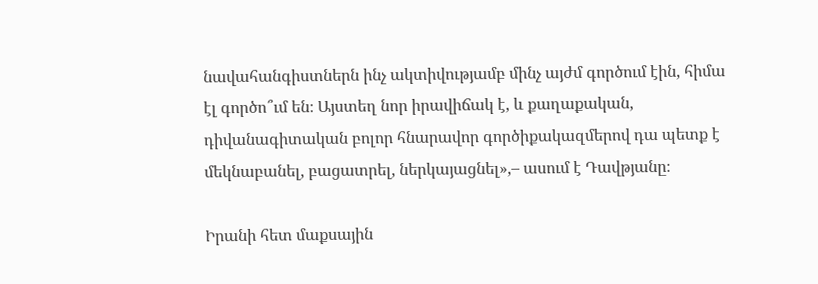նավահանգիստներն ինչ ակտիվությամբ մինչ այժմ գործում էին, հիմա էլ գործո՞ւմ են։ Այստեղ նոր իրավիճակ է, և քաղաքական, դիվանագիտական բոլոր հնարավոր գործիքակազմերով դա պետք է մեկնաբանել, բացատրել, ներկայացնել»,– ասում է Դավթյանը։

Իրանի հետ մաքսային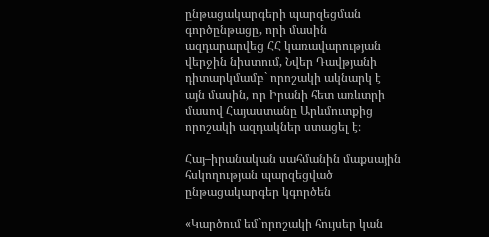ընթացակարգերի պարզեցման գործընթացը, որի մասին ազդարարվեց ՀՀ կառավարության վերջին նիստում, Նվեր Դավթյանի դիտարկմամբ` որոշակի ակնարկ է այն մասին, որ Իրանի հետ առևտրի մասով Հայաստանը Արևմուտքից որոշակի ազդակներ ստացել է։

Հայ–իրանական սահմանին մաքսային հսկողության պարզեցված ընթացակարգեր կգործեն

«Կարծում եմ`որոշակի հույսեր կան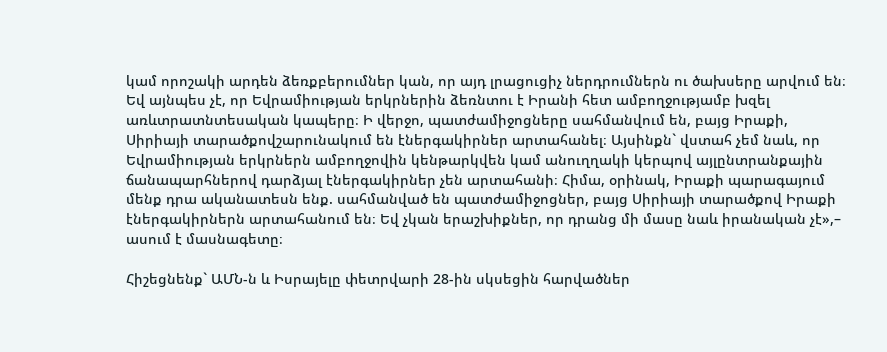կամ որոշակի արդեն ձեռքբերումներ կան, որ այդ լրացուցիչ ներդրումներն ու ծախսերը արվում են։ Եվ այնպես չէ, որ Եվրամիության երկրներին ձեռնտու է Իրանի հետ ամբողջությամբ խզել առևտրատնտեսական կապերը։ Ի վերջո, պատժամիջոցները սահմանվում են, բայց Իրաքի, Սիրիայի տարածքովշարունակում են էներգակիրներ արտահանել։ Այսինքն` վստահ չեմ նաև, որ Եվրամիության երկրներն ամբողջովին կենթարկվեն կամ անուղղակի կերպով այլընտրանքային ճանապարհներով դարձյալ էներգակիրներ չեն արտահանի։ Հիմա, օրինակ, Իրաքի պարագայում մենք դրա ականատեսն ենք. սահմանված են պատժամիջոցներ, բայց Սիրիայի տարածքով Իրաքի էներգակիրներն արտահանում են։ Եվ չկան երաշխիքներ, որ դրանց մի մասը նաև իրանական չէ»,– ասում է մասնագետը։

Հիշեցնենք` ԱՄՆ-ն և Իսրայելը փետրվարի 28-ին սկսեցին հարվածներ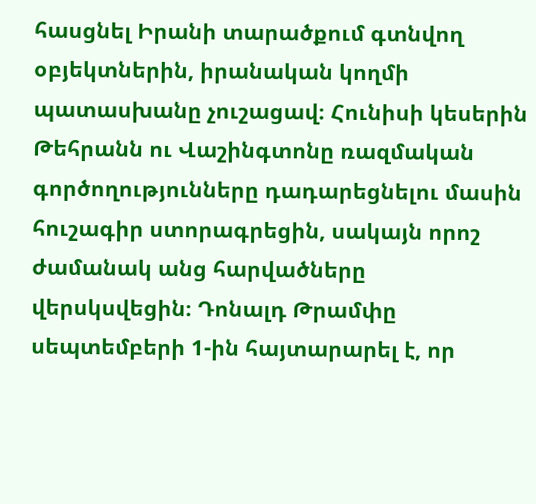հասցնել Իրանի տարածքում գտնվող օբյեկտներին, իրանական կողմի պատասխանը չուշացավ։ Հունիսի կեսերին Թեհրանն ու Վաշինգտոնը ռազմական գործողությունները դադարեցնելու մասին հուշագիր ստորագրեցին, սակայն որոշ ժամանակ անց հարվածները վերսկսվեցին։ Դոնալդ Թրամփը սեպտեմբերի 1-ին հայտարարել է, որ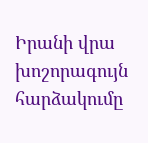Իրանի վրա խոշորագույն հարձակումը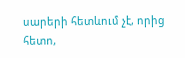սարերի հետևում չէ, որից հետո,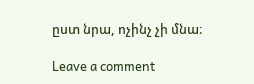ըստ նրա, ոչինչ չի մնա։

Leave a comment